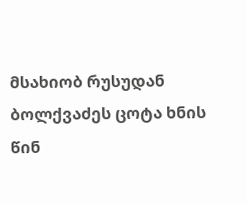მსახიობ რუსუდან ბოლქვაძეს ცოტა ხნის წინ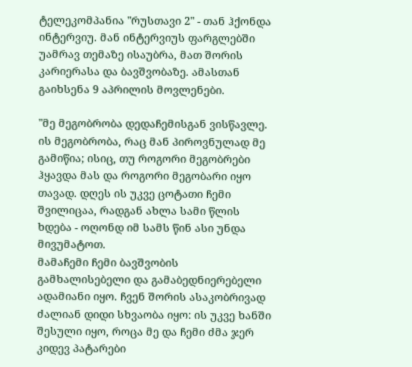ტელეკომპანია "რუსთავი 2" - თან ჰქონდა ინტერვიუ. მან ინტერვიუს ფარგლებში უამრავ თემაზე ისაუბრა, მათ შორის კარიერასა და ბავშვობაზე. ამასთან გაიხსენა 9 აპრილის მოვლენები.

"მე მეგობრობა დედაჩემისგან ვისწავლე. ის მეგობრობა, რაც მან პიროვნულად მე გამიწია; ისიც, თუ როგორი მეგობრები ჰყავდა მას და როგორი მეგობარი იყო თავად. დღეს ის უკვე ცოტათი ჩემი შვილიცაა, რადგან ახლა სამი წლის ხდება - ოღონდ იმ სამს წინ ასი უნდა მივუმატოთ.
მამაჩემი ჩემი ბავშვობის გამხალისებელი და გამაბედნიერებელი ადამიანი იყო. ჩვენ შორის ასაკობრივად ძალიან დიდი სხვაობა იყო: ის უკვე ხანში შესული იყო, როცა მე და ჩემი ძმა ჯერ კიდევ პატარები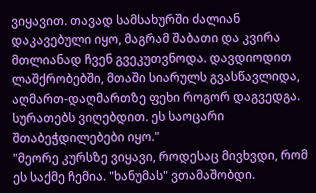ვიყავით. თავად სამსახურში ძალიან დაკავებული იყო, მაგრამ შაბათი და კვირა მთლიანად ჩვენ გვეკუთვნოდა. დავდიოდით ლაშქრობებში, მთაში სიარულს გვასწავლიდა, აღმართ-დაღმართზე ფეხი როგორ დაგვედგა. სურათებს ვიღებდით. ეს საოცარი შთაბეჭდილებები იყო."
"მეორე კურსზე ვიყავი, როდესაც მივხვდი, რომ ეს საქმე ჩემია. "ხანუმას" ვთამაშობდი.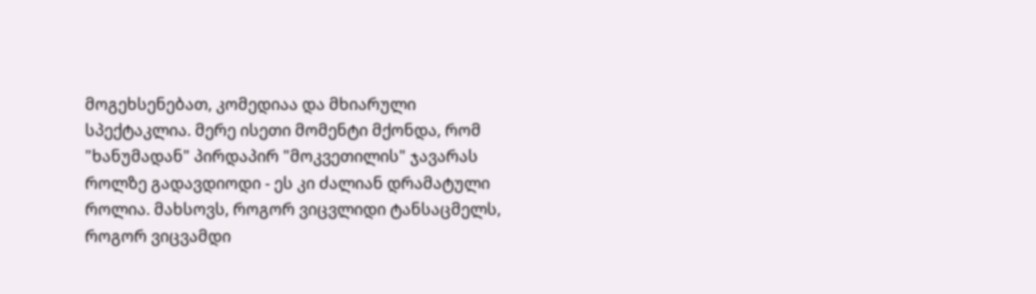მოგეხსენებათ, კომედიაა და მხიარული სპექტაკლია. მერე ისეთი მომენტი მქონდა, რომ "ხანუმადან" პირდაპირ "მოკვეთილის" ჯავარას როლზე გადავდიოდი - ეს კი ძალიან დრამატული როლია. მახსოვს, როგორ ვიცვლიდი ტანსაცმელს, როგორ ვიცვამდი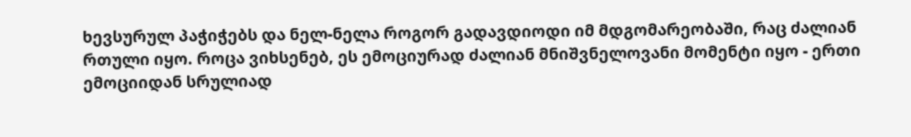ხევსურულ პაჭიჭებს და ნელ-ნელა როგორ გადავდიოდი იმ მდგომარეობაში, რაც ძალიან რთული იყო. როცა ვიხსენებ, ეს ემოციურად ძალიან მნიშვნელოვანი მომენტი იყო - ერთი ემოციიდან სრულიად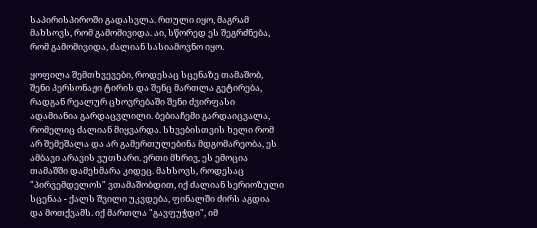საპირისპიროში გადასვლა. რთული იყო, მაგრამ მახსოვს, რომ გამომივიდა. აი, სწორედ ეს შეგრძნება, რომ გამომივიდა, ძალიან სასიამოვნო იყო.

ყოფილა შემთხვევები, როდესაც სცენაზე თამაშობ, შენი პერსონაჟი ტირის და შენც მართლა გეტირება, რადგან რეალურ ცხოვრებაში შენი ძვირფასი ადამიანია გარდაცვლილი. ბებიაჩემი გარდაიცვალა, რომელიც ძალიან მიყვარდა. სხვებისთვის ხელი რომ არ შემეშალა და არ გამერთულებინა მდგომარეობა, ეს ამბავი არავის ვუთხარი. ერთი მხრივ, ეს ემოცია თამაშში დამეხმარა კიდეც. მახსოვს, როდესაც "პირვემდელოს" ვთამაშობდით, იქ ძალიან სერიოზული სცენაა - ქალს შვილი უკვდება, ფინალში ძირს აგდია და მოთქვამს. იქ მართლა "გავფუჭდი", იმ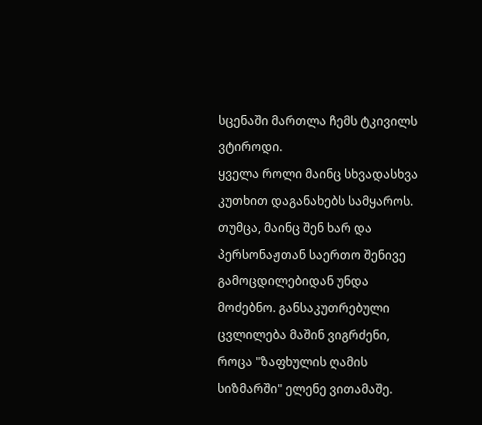სცენაში მართლა ჩემს ტკივილს ვტიროდი.
ყველა როლი მაინც სხვადასხვა კუთხით დაგანახებს სამყაროს. თუმცა, მაინც შენ ხარ და პერსონაჟთან საერთო შენივე გამოცდილებიდან უნდა მოძებნო. განსაკუთრებული ცვლილება მაშინ ვიგრძენი, როცა "ზაფხულის ღამის სიზმარში" ელენე ვითამაშე.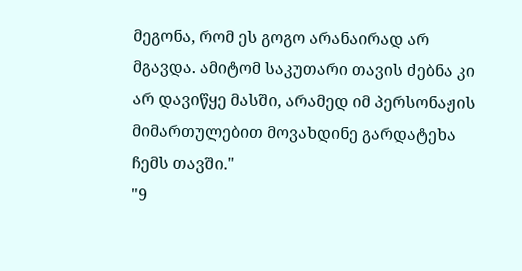მეგონა, რომ ეს გოგო არანაირად არ მგავდა. ამიტომ საკუთარი თავის ძებნა კი არ დავიწყე მასში, არამედ იმ პერსონაჟის მიმართულებით მოვახდინე გარდატეხა ჩემს თავში."
"9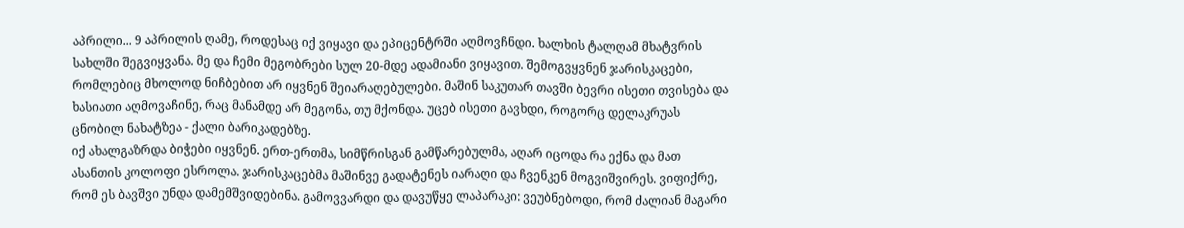აპრილი... 9 აპრილის ღამე, როდესაც იქ ვიყავი და ეპიცენტრში აღმოვჩნდი. ხალხის ტალღამ მხატვრის სახლში შეგვიყვანა. მე და ჩემი მეგობრები სულ 20-მდე ადამიანი ვიყავით. შემოგვყვნენ ჯარისკაცები, რომლებიც მხოლოდ ნიჩბებით არ იყვნენ შეიარაღებულები. მაშინ საკუთარ თავში ბევრი ისეთი თვისება და ხასიათი აღმოვაჩინე, რაც მანამდე არ მეგონა, თუ მქონდა. უცებ ისეთი გავხდი, როგორც დელაკრუას ცნობილ ნახატზეა - ქალი ბარიკადებზე.
იქ ახალგაზრდა ბიჭები იყვნენ. ერთ-ერთმა, სიმწრისგან გამწარებულმა, აღარ იცოდა რა ექნა და მათ ასანთის კოლოფი ესროლა. ჯარისკაცებმა მაშინვე გადატენეს იარაღი და ჩვენკენ მოგვიშვირეს. ვიფიქრე, რომ ეს ბავშვი უნდა დამემშვიდებინა. გამოვვარდი და დავუწყე ლაპარაკი: ვეუბნებოდი, რომ ძალიან მაგარი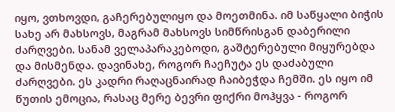იყო, ვთხოვდი, გაჩერებულიყო და მოეთმინა. იმ საწყალი ბიჭის სახე არ მახსოვს, მაგრამ მახსოვს სიმწრისგან დაბერილი ძარღვები. სანამ ველაპარაკებოდი, გაშტერებული მიყურებდა და მისმენდა. დავინახე, როგორ ჩაეჩუტა ეს დაძაბული ძარღვები. ეს კადრი რაღაცნაირად ჩაიბეჭდა ჩემში. ეს იყო იმ წუთის ემოცია, რასაც მერე ბევრი ფიქრი მოჰყვა - როგორ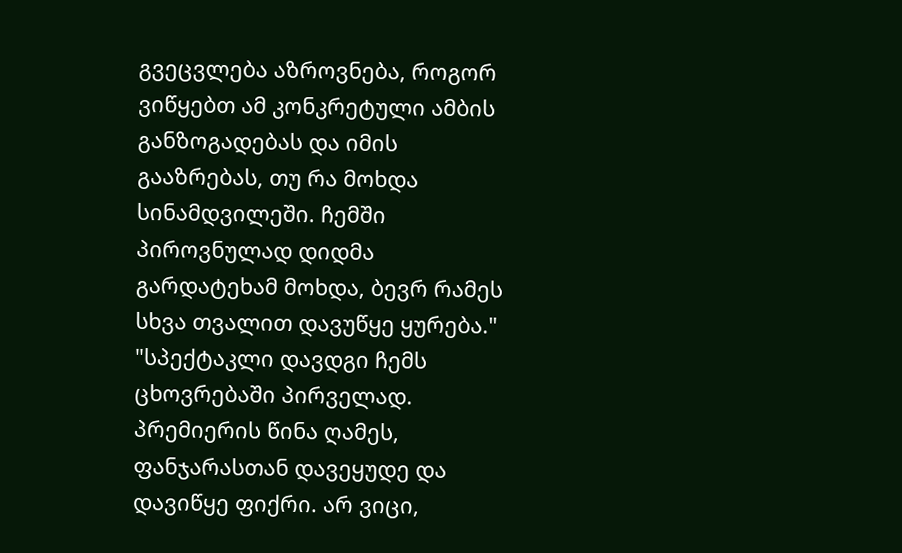გვეცვლება აზროვნება, როგორ ვიწყებთ ამ კონკრეტული ამბის განზოგადებას და იმის გააზრებას, თუ რა მოხდა სინამდვილეში. ჩემში პიროვნულად დიდმა გარდატეხამ მოხდა, ბევრ რამეს სხვა თვალით დავუწყე ყურება."
"სპექტაკლი დავდგი ჩემს ცხოვრებაში პირველად. პრემიერის წინა ღამეს, ფანჯარასთან დავეყუდე და დავიწყე ფიქრი. არ ვიცი,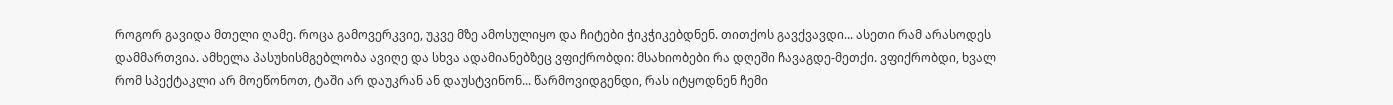როგორ გავიდა მთელი ღამე. როცა გამოვერკვიე, უკვე მზე ამოსულიყო და ჩიტები ჭიკჭიკებდნენ. თითქოს გავქვავდი... ასეთი რამ არასოდეს დამმართვია. ამხელა პასუხისმგებლობა ავიღე და სხვა ადამიანებზეც ვფიქრობდი: მსახიობები რა დღეში ჩავაგდე-მეთქი. ვფიქრობდი, ხვალ რომ სპექტაკლი არ მოეწონოთ, ტაში არ დაუკრან ან დაუსტვინონ... წარმოვიდგენდი, რას იტყოდნენ ჩემი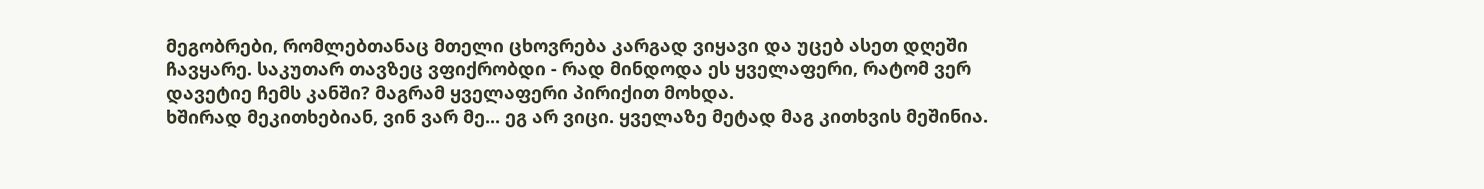მეგობრები, რომლებთანაც მთელი ცხოვრება კარგად ვიყავი და უცებ ასეთ დღეში ჩავყარე. საკუთარ თავზეც ვფიქრობდი - რად მინდოდა ეს ყველაფერი, რატომ ვერ დავეტიე ჩემს კანში? მაგრამ ყველაფერი პირიქით მოხდა.
ხშირად მეკითხებიან, ვინ ვარ მე... ეგ არ ვიცი. ყველაზე მეტად მაგ კითხვის მეშინია.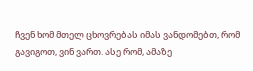ჩვენ ხომ მთელ ცხოვრებას იმას ვანდომებთ, რომ გავიგოთ, ვინ ვართ. ასე რომ, ამაზე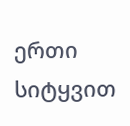ერთი სიტყვით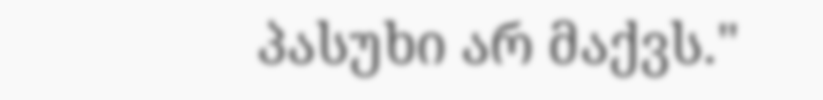პასუხი არ მაქვს."